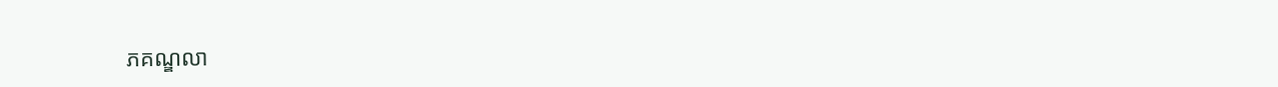ភគណ្ឌលា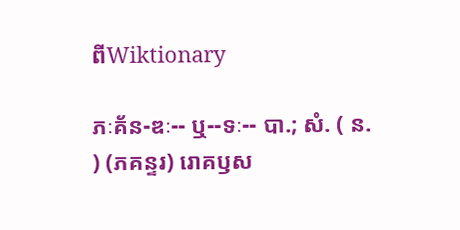ពីWiktionary

ភៈគ័ន-ឌៈ-- ឬ--ទៈ-- បា.; សំ. ( ន. ) (ភគន្ទរ) រោគឫស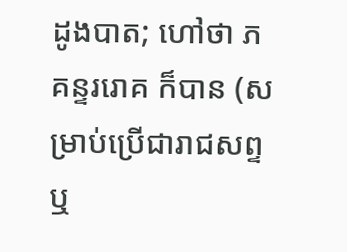ដូងបាត; ហៅថា ភគន្ទររោគ ក៏បាន (សម្រាប់ប្រើជារាជសព្ទឬ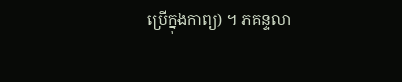ប្រើក្នុងកាព្យ) ។ ភគន្ទលា